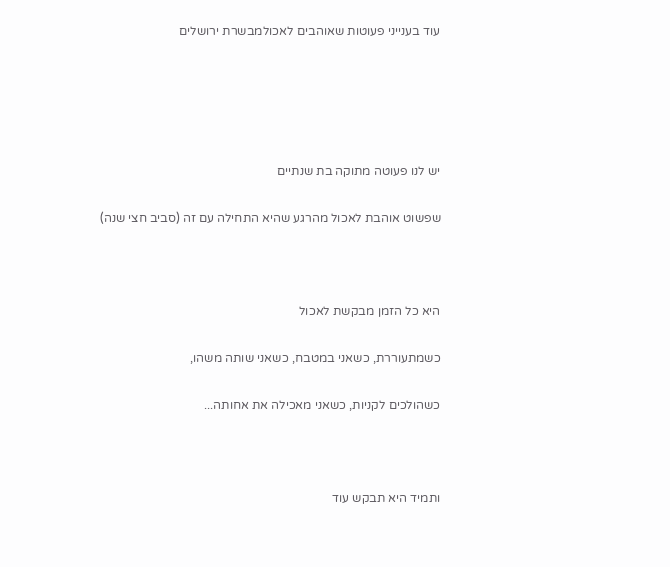עוד בענייני פעוטות שאוהבים לאכולמבשרת ירושלים





יש לנו פעוטה מתוקה בת שנתיים

שפשוט אוהבת לאכול מהרגע שהיא התחילה עם זה (סביב חצי שנה)



היא כל הזמן מבקשת לאכול

כשמתעוררת, כשאני במטבח, כשאני שותה משהו,

כשהולכים לקניות, כשאני מאכילה את אחותה...



ותמיד היא תבקש עוד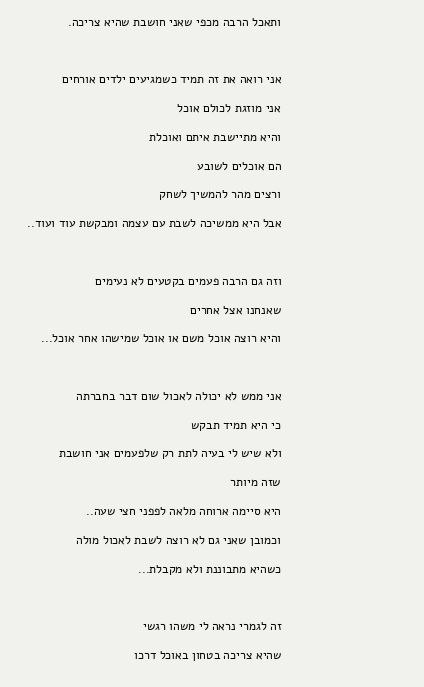ותאכל הרבה מכפי שאני חושבת שהיא צריכה.



אני רואה את זה תמיד כשמגיעים ילדים אורחים

אני מוזגת לכולם אוכל

והיא מתיישבת איתם ואוכלת

הם אוכלים לשובע

ורצים מהר להמשיך לשחק

אבל היא ממשיכה לשבת עם עצמה ומבקשת עוד ועוד..



וזה גם הרבה פעמים בקטעים לא נעימים

שאנחנו אצל אחרים

והיא רוצה אוכל משם או אוכל שמישהו אחר אוכל...



אני ממש לא יכולה לאכול שום דבר בחברתה

כי היא תמיד תבקש

ולא שיש לי בעיה לתת רק שלפעמים אני חושבת

שזה מיותר

היא סיימה ארוחה מלאה לפפני חצי שעה..

וכמובן שאני גם לא רוצה לשבת לאכול מולה

כשהיא מתבוננת ולא מקבלת...



זה לגמרי נראה לי משהו רגשי

שהיא צריכה בטחון באוכל דרכו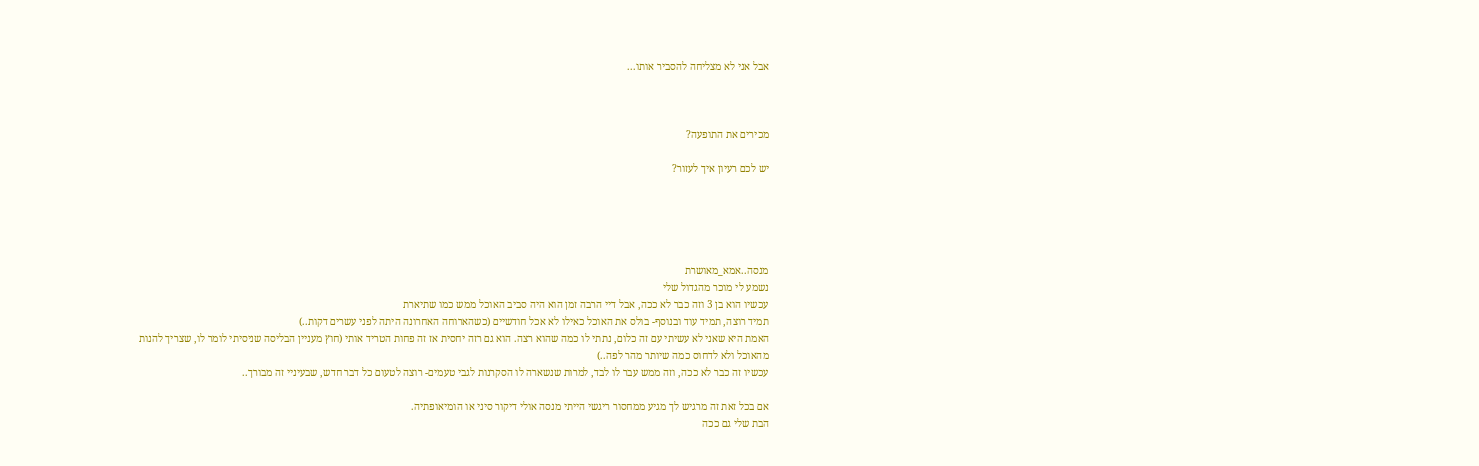אבל אני לא מצליחה להסביר אותו...



מכירים את התופעה?

יש לכם רעיון איך לעזור?





מנסה..אמא_מאושרת
נשמע לי מוכר מהגדול שלי
עכשיו הוא בן 3 וזה כבר לא ככה, אבל דיי הרבה זמן הוא היה סביב האוכל ממש כמו שתיארת
תמיד רוצה, תמיד עוד ובנוסף- בולס את האוכל כאילו לא אכל חודשיים (כשהארוחה האחרונה היתה לפני עשרים דקות..)
האמת היא שאני לא עשיתי עם זה כלום, נתתי לו כמה שהוא רצה. הוא גם רזה יחסית אז זה פחות הטריד אותי (חוץ מעניין הבליסה שניסיתי לומר לו, שצריך להנות מהאוכל ולא לדחוס כמה שיותר מהר לפה..)
עכשיו זה כבר לא ככה, וזה ממש עבר לו לבד, למרות שנשארה לו הסקרנות לגבי טעמים- רוצה לטעום כל דבר חדש, שבעיניי זה מבורך..

אם בכל זאת זה מרגיש לך מגיע ממחסור ריגשי הייתי מנסה אולי דיקור סיני או הומיאופתיה.
הבת שלי גם ככה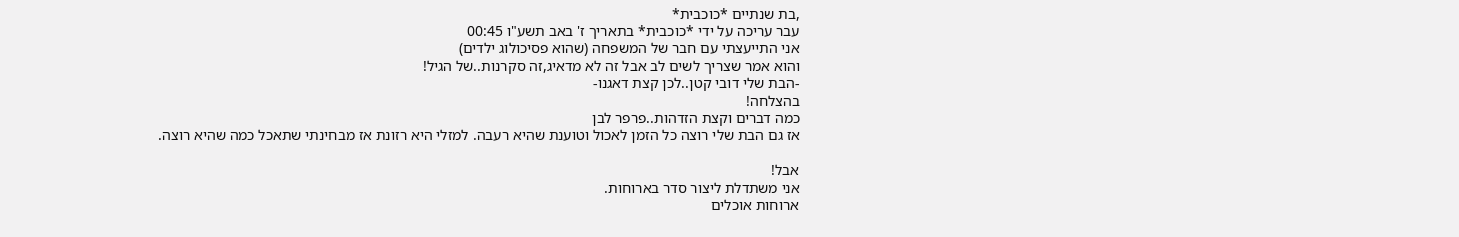,בת שנתיים *כוכבית*
עבר עריכה על ידי *כוכבית* בתאריך ז' באב תשע"ו 00:45
אני התייעצתי עם חבר של המשפחה (שהוא פסיכולוג ילדים)
והוא אמר שצריך לשים לב אבל זה לא מדאיג,זה סקרנות..של הגיל!
-הבת שלי דובי קטן..לכן קצת דאגנו-
בהצלחה!
כמה דברים וקצת הזדהות..פרפר לבן
אז גם הבת שלי רוצה כל הזמן לאכול וטוענת שהיא רעבה. למזלי היא רזונת אז מבחינתי שתאכל כמה שהיא רוצה.

אבל!
אני משתדלת ליצור סדר בארוחות.
ארוחות אוכלים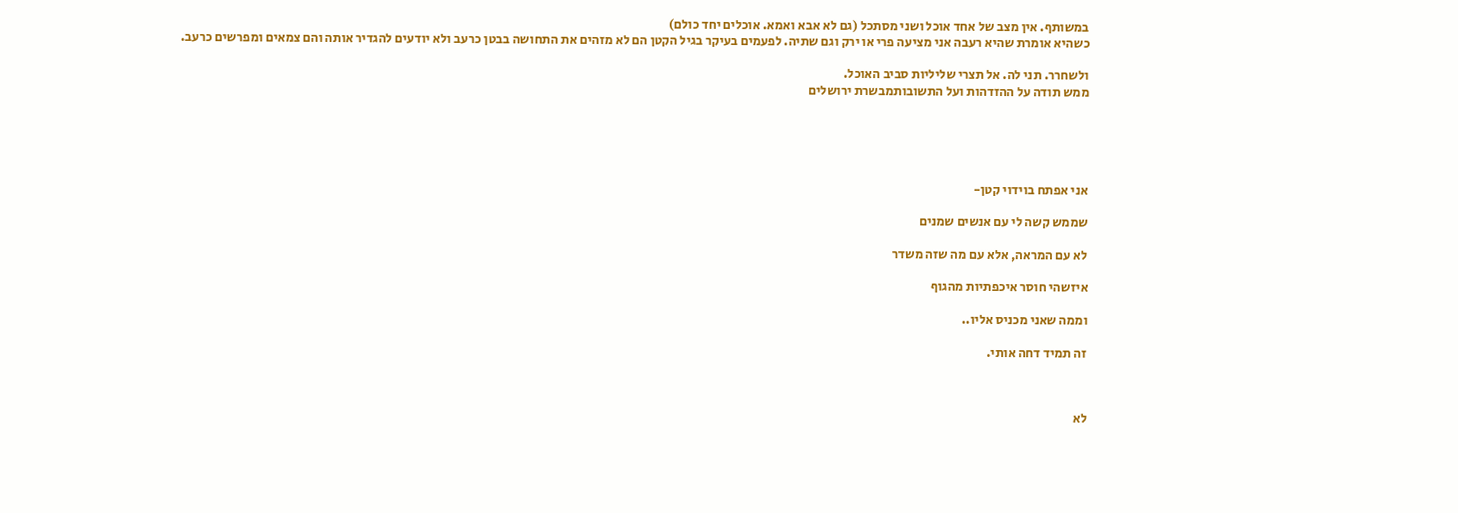במשותף. אין מצב של אחד אוכל ושני מסתכל (גם לא אבא ואמא. אוכלים יחד כולם)
כשהיא אומרת שהיא רעבה אני מציעה פרי או ירק וגם שתיה. לפעמים בעיקר בגיל הקטן הם לא מזהים את התחושה בבטן כרעב ולא יודעים להגדיר אותה והם צמאים ומפרשים כרעב.

ולשחרר. תני לה. אל תצרי שליליות סביב האוכל.
ממש תודה על ההזדהות ועל התשובותמבשרת ירושלים





אני אפתח בוידוי קטן-

שממש קשה לי עם אנשים שמנים

לא עם המראה, אלא עם מה שזה משדר

איזשהי חוסר איכפתיות מהגוף

וממה שאני מכניס אליו..

זה תמיד דחה אותי.



לא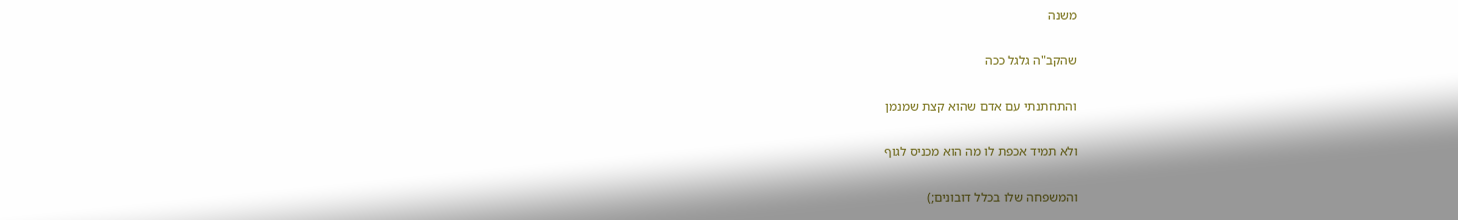משנה

שהקב"ה גלגל ככה

והתחתנתי עם אדם שהוא קצת שמנמן

ולא תמיד אכפת לו מה הוא מכניס לגוף

והמשפחה שלו בכלל דובונים;)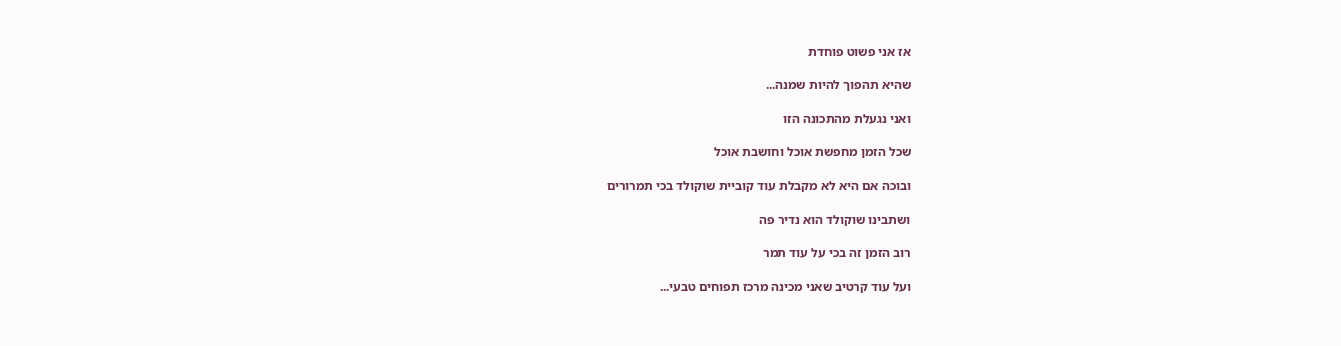אז אני פשוט פוחדת

שהיא תהפוך להיות שמנה...

ואני נגעלת מהתכונה הזו

שכל הזמן מחפשת אוכל וחושבת אוכל

ובוכה אם היא לא מקבלת עוד קוביית שוקולד בכי תמרורים

ושתבינו שוקולד הוא נדיר פה

רוב הזמן זה בכי על עוד תמר

ועל עוד קרטיב שאני מכינה מרכז תפוחים טבעי...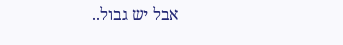אבל יש גבול..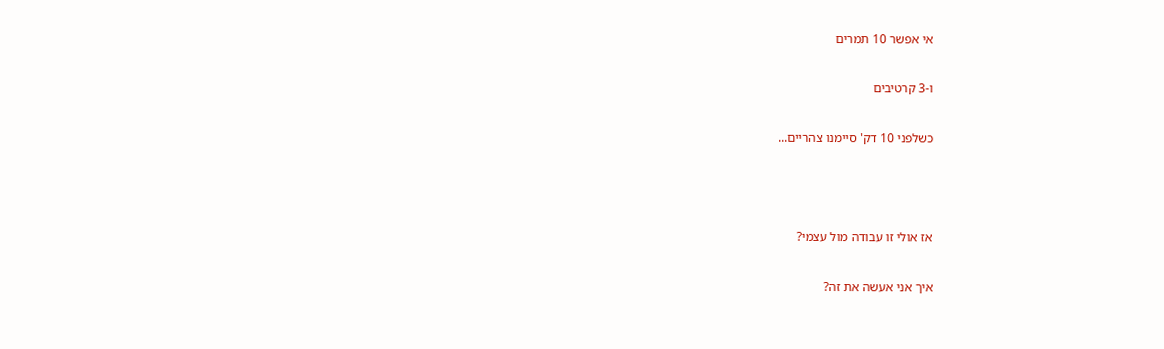אי אפשר 10 תמרים

ו-3 קרטיבים

כשלפני 10 דק' סיימנו צהריים...



אז אולי זו עבודה מול עצמי?

איך אני אעשה את זה?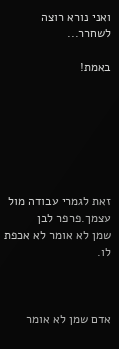ואני נורא רוצה לשחרר...

באמת!







זאת לגמרי עבודה מול עצמך.פרפר לבן
שמן לא אומר לא אכפת לו.



אדם שמן לא אומר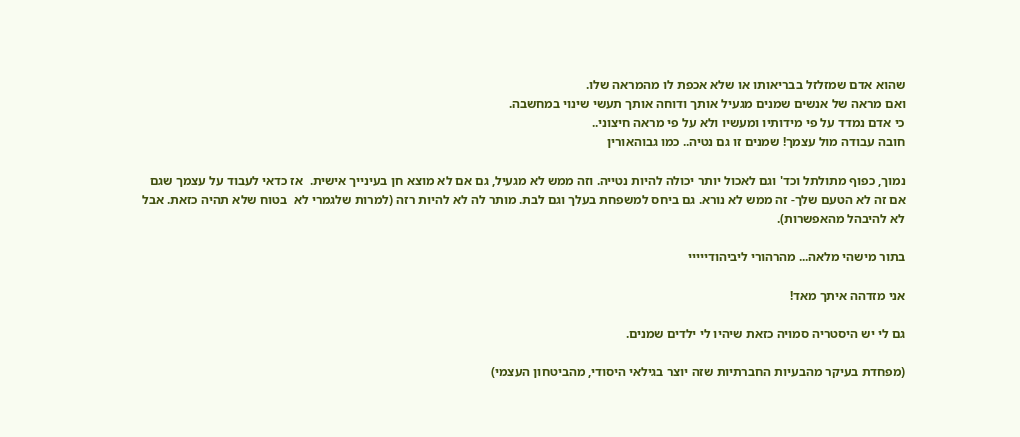שהוא אדם שמזלזל בבריאותו או שלא אכפת לו מהמראה שלו.
ואם מראה של אנשים שמנים מגעיל אותך ודוחה אותך תעשי שינוי במחשבה.
כי אדם נמדד על פי מידותיו ומעשיו ולא על פי מראה חיצוני..
חובה עבודה מול עצמך! שמנים זו גם נטיה.. כמו גבוהאורין

נמוך, כפוף מתולתל וכד' וגם לאכול יותר יכולה להיות נטייה. וזה ממש לא מגעיל, גם אם לא מוצא חן בעינייך אישית.  אז כדאי לעבוד על עצמך שגם אם זה לא הטעם שלך- זה ממש לא נורא. גם ביחס למשפחת בעלך וגם לבת. מותר לה לא להיות רזה (למרות שלגמרי לא  בטוח שלא תהיה כזאת. אבל לא להיבהל מהאפשרות).

בתור מישהי מלאה... מהרהורי ליביהודייייי

אני מזדהה איתך מאד!

גם לי יש היסטריה סמויה כזאת שיהיו לי ילדים שמנים.

(מפחדת בעיקר מהבעיות החברתיות שזה יוצר בגילאי היסודי, מהביטחון העצמי)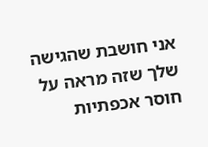אני חושבת שהגישה שלך שזה מראה על חוסר אכפתיות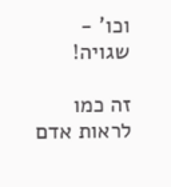וכו' - שגויה!

זה כמו לראות אדם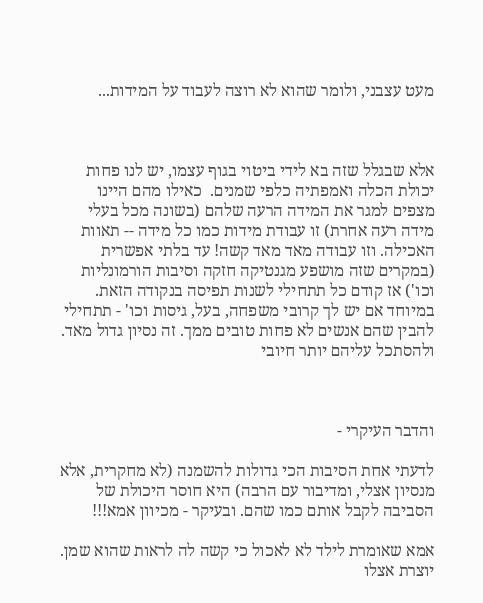מעט עצבני, ולומר שהוא לא רוצה לעבוד על המידות...



אלא שבגלל שזה בא לידי ביטוי בגוף עצמו, יש לנו פחות יכולת הכלה ואמפתיה כלפי שמנים.  כאילו מהם היינו מצפים למגר את המידה הרעה שלהם (בשונה מכל בעלי מידה רעה אחרת) זו עבודת מידות כמו כל מידה -- תאוות האכילה. וזו עבודה מאד מאד קשה! עד בלתי אפשרית (במקרים שזה מושפע מגנטיקה חזקה וסיבות הורמונליות וכו') אז קודם כל תתחילי לשנות תפיסה בנקודה הזאת. במיוחד אם יש לך קרובי משפחה, בעל, גיסות וכו' - תתחילי להבין שהם אנשים לא פחות טובים ממך. זה נסיון גדול מאד. ולהסתכל עליהם יותר חיובי



והדבר העיקרי -

לדעתי אחת הסיבות הכי גדולות להשמנה (לא מחקרית, אלא מנסיון אצלי, ומדיבור עם הרבה) היא חוסר היכולת של הסביבה לקבל אותם כמו שהם. ובעיקר - מכיוון אמא!!!

אמא שאומרת לילד לא לאכול כי קשה לה לראות שהוא שמן. יוצרת אצלו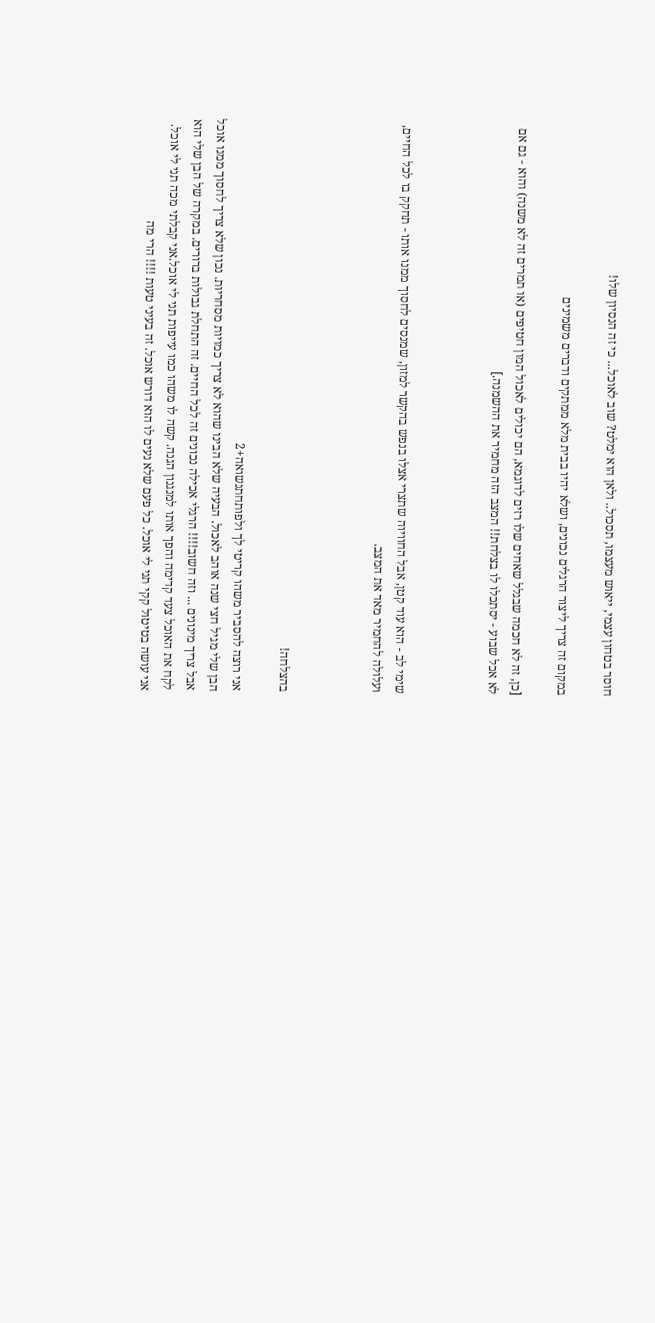חוסר בטחון עצמי, ייאוש מעצמו, תסכול.. ולאן הוא ימלט? שוב לאוכל... כי זה הנסיון שלו!

במקום זה צריך ליצור הרגלים נכונים, ושלא יהיו בבית מלא ממתקים ודברים משמינים

[כן, זה לא חכמה שבגלל שאחים שלו רזים לדוגמא, הם יכולים לאכול המון חטיפים (או תמרים זה לא משנה) והוא - גם אם לא אכל שבוע - יסתכלו לו בצלחת!! המצב הזה מחמיר את ההשמנה.]



שימי לב - הוא עוד קטן, אבל החוויוה שתצרי אצלו בנפש בהקשר למזון, שמנסים לחסוך ממנו אותו - תחקק בו לכל החיים, ועלולה להחמיר מאד את המצב.



בהצלחה!

אני רוצה להסביר משהו קריטי לך ולפותחתנשואה+2
הבן שלי מגיל חצי שנה אוהב לאכול. הבעיה שלא הבינו שהוא לא צריך כמויות מסחריות. נכון שלא צריך לחסוך ממנו אוכל אבל צריך מינונים ... וזה חשוב!!!! הרגלי אכילה נכונים זה לכל החיים. זה התחלת גבולות ברורים. במקרה של הבן שלי הוא לקח את האוכל צעד קדימה והפך אותו למנגנון הגנה. קשה לו משהו כמו עייפות תני לי אוכל.אני קבלתי מכה תני לי אוכל. אני עושה בטיטול קקי תני לי אוכל. כל פעם שלא נעים לו הוא דורש אוכל. זה בעיני טעות !!!! הרי מה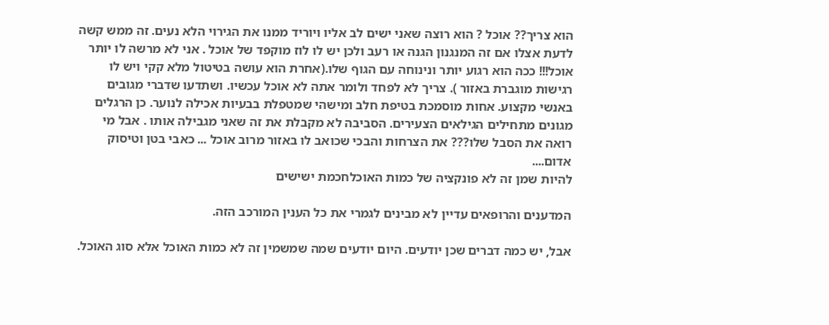הוא צריך?? אוכל ? הוא רוצה שאני ישים לב אליו ויוריד ממנו את הגירוי הלא נעים. זה ממש קשה לדעת אצלו אם זה המנגנון הגנה או רעב ולכן יש לו לוז מוקפד של אוכל . אני לא מרשה לו יותר אוכל!!! ככה הוא רגוע יותר ונינוחה עם הגוף שלו.(אחרת הוא עושה בטיטול מלא קקי ויש לו רגישות מוגברת באזור ). צריך לא לפחד ולומר אתה לא אוכל עכשיו. ושתדעו שדברי מגובים באנשי מקצוע. אחות מוסמכת בטיפת חלב ומישהי שמטפלת בבעיות אכילה לנוער. כן הרגלים מגונים מתחילים הגילאים הצעירים. הסביבה לא מקבלת את זה שאני מגבילה אותו . אבל מי רואה את הסבל שלו??? את הצרחות והבכי שכואב לו באזור מרוב אוכל ... כאבי בטן וטיסוק אדום....
להיות שמן זה לא פונקציה של כמות האוכלחכמת ישישים

המדענים והרופאים עדיין לא מבינים לגמרי את כל הענין המורכב הזה.

אבל, יש כמה דברים שכן יודעים. היום יודעים שמה שמשמין זה לא כמות האוכל אלא סוג האוכל.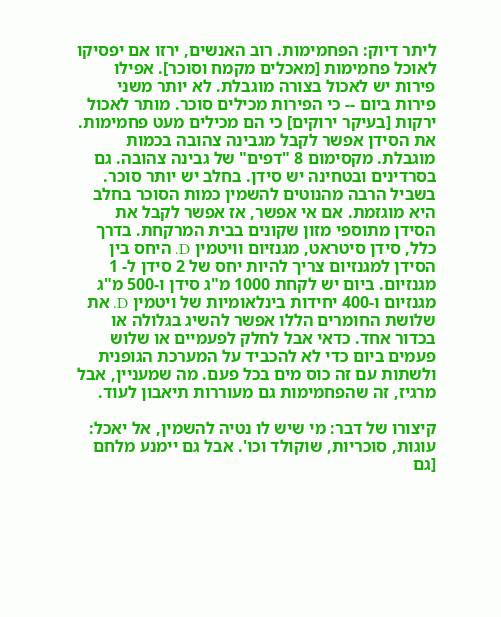ליתר דיוק: הפחמימות. רוב האנשים, ירזו אם יפסיקו לאוכל פחמימות [מאכלים מקמח וסוכר]. אפילו פירות יש לאכול בצורה מוגבלת. לא יותר משני פירות ביום -- כי הפירות מכילים סוכר. מותר לאכול ירקות [בעיקר ירוקים] כי הם מכילים מעט פחמימות. את הסידן אפשר לקבל מגבינה צהובה בכמות מוגבלת. מקסימום 8 "דפים" של גבינה צהובה. גם בסרדינים ובטחינה יש סידן. בחלב יש יותר סוכר. בשביל הרבה מהנוטים להשמין כמות הסוכר בחלב היא מוגזמת. אם אי אפשר, אז אפשר לקבל את הסידן מתוספי מזון שקונים בבית המרקחת. בדרך כלל, סידן סיטראט, מגנזיום וויטמין D. היחס בין הסידן למגנזיום צריך להיות יחס של 2 סידן ל- 1 מגנזיום. ביום יש לקחת 1000 מ"ג סידן ו-500 מ"ג מגנזיום ו-400 יחידות בינלאומיות של ויטמין D. את שלושת החומרים הללו אפשר להשיג בגלולה או בכדור אחד. כדאי אבל לחלק לפעמיים או שלוש פעמים ביום כדי לא להכביד על המערכת הגופנית ולשתות עם זה כוס מים בכל פעם. מה שמעניין, אבל מרגיז, זה שהפחמימות גם מעוררות תיאבון לעוד.

קיצורו של דבר: מי שיש לו נטיה להשמין, אל יאכל: עוגות, סוכריות, שוקולד וכו'. אבל גם יימנע מלחם [גם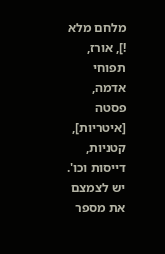מלחם מלא !], אורז, תפוחי אדמה, פסטה [איטריות], קטניות, דייסות וכו'. יש לצמצם את מספר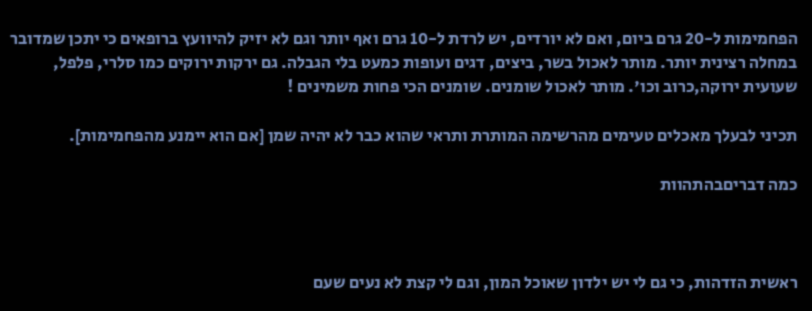הפחמימות ל-20 גרם ביום, ואם לא יורדים, יש לרדת ל-10 גרם ואף יותר וגם לא יזיק להיוועץ ברופאים כי יתכן שמדובר במחלה רצינית יותר. מותר לאכול בשר, ביצים, דגים ועופות כמעט בלי הגבלה. גם ירקות ירוקים כמו סלרי, פלפל, שעועית ירוקה,כרוב וכו'. מותר לאכול שומנים. שומנים הכי פחות משמינים !

תכיני לבעלך מאכלים טעימים מהרשימה המותרת ותראי שהוא כבר לא יהיה שמן [אם הוא יימנע מהפחמימות].

כמה דבריםבהתהוות



ראשית הזדהות, כי גם לי יש ילדון שאוכל המון, וגם לי קצת לא נעים שעם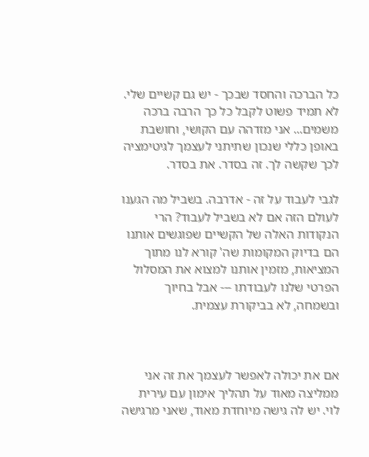כל הברכה והחסד שבכך - יש גם קשיים שלי. לא תמיד פשוט לקבל כל כך הרבה ברכה משמים... אני מזדהה עם הקושי, וחושבת באופן כללי שנכון שתיתני לעצמך לגיטימציה לכך שקשה לך. זה בסדר. את בסדר.

לגבי לעבוד על זה - אדרבה. בשביל מה הגענו לעולם הזה אם לא בשביל לעבוד? הרי הנקודות האלה של הקשיים שפוגשים אותנו הם בדיוק המקומות שה' קורא לנו מתוך המציאות, מזמין אותנו למצוא את המסלול הפרטי שלנו לעבודתו --- אבל בחיוך ובשמחה, לא בביקורת עצמית.



אם את יכולה לאפשר לעצמך את זה אני ממליצה מאוד על תהליך אימון עם עירית לוי. יש לה גישה מיוחדת מאוד, שאני מרגישה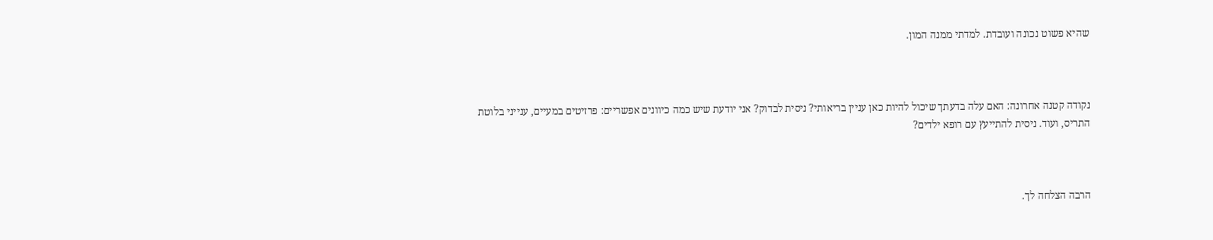שהיא פשוט נכונה ועובדת. למדתי ממנה המון.



נקודה קטנה אחרונה: האם עלה בדעתך שיכול להיות כאן עניין בריאותי? ניסית לבדוק? אני יודעת שיש כמה כיוונים אפשריים: פרזיטים במעיים, ענייני בלוטת התריס, ועוד. ניסית להתייעץ עם רופא ילדים?



הרבה הצלחה לך.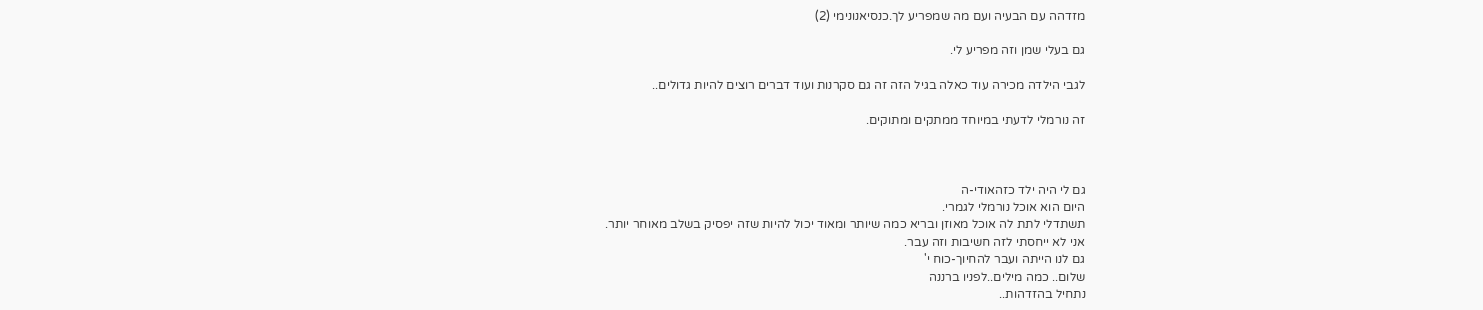מזדהה עם הבעיה ועם מה שמפריע לך.כנסיאנונימי (2)

גם בעלי שמן וזה מפריע לי.

לגבי הילדה מכירה עוד כאלה בגיל הזה זה גם סקרנות ועוד דברים רוצים להיות גדולים..

זה נורמלי לדעתי במיוחד ממתקים ומתוקים.



גם לי היה ילד כזהאודי-ה
היום הוא אוכל נורמלי לגמרי.
תשתדלי לתת לה אוכל מאוזן ובריא כמה שיותר ומאוד יכול להיות שזה יפסיק בשלב מאוחר יותר.
אני לא ייחסתי לזה חשיבות וזה עבר.
גם לנו הייתה ועבר להחיוך-כוח י'
שלום.. כמה מילים..לפניו ברננה
נתחיל בהזדהות..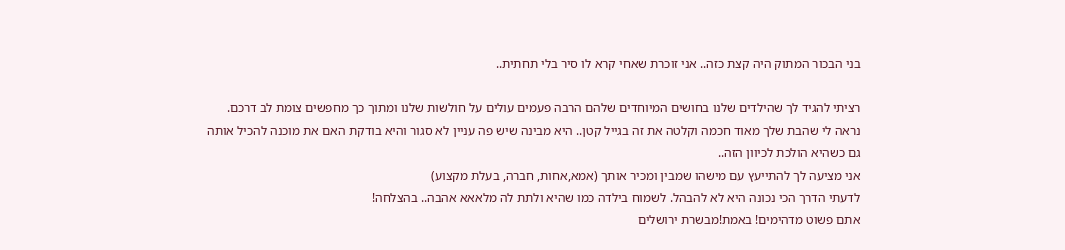בני הבכור המתוק היה קצת כזה.. אני זוכרת שאחי קרא לו סיר בלי תחתית..

רציתי להגיד לך שהילדים שלנו בחושים המיוחדים שלהם הרבה פעמים עולים על חולשות שלנו ומתוך כך מחפשים צומת לב דרכם.
נראה לי שהבת שלך מאוד חכמה וקלטה את זה בגייל קטן.. היא מבינה שיש פה עניין לא סגור והיא בודקת האם את מוכנה להכיל אותה גם כשהיא הולכת לכיוון הזה..
אני מציעה לך להתייעץ עם מישהו שמבין ומכיר אותך (אמא,אחות, חברה, בעלת מקצוע)
לדעתי הדרך הכי נכונה היא לא להבהל. לשמוח בילדה כמו שהיא ולתת לה מלאאא אהבה.. בהצלחה!
אתם פשוט מדהימים! באמת!מבשרת ירושלים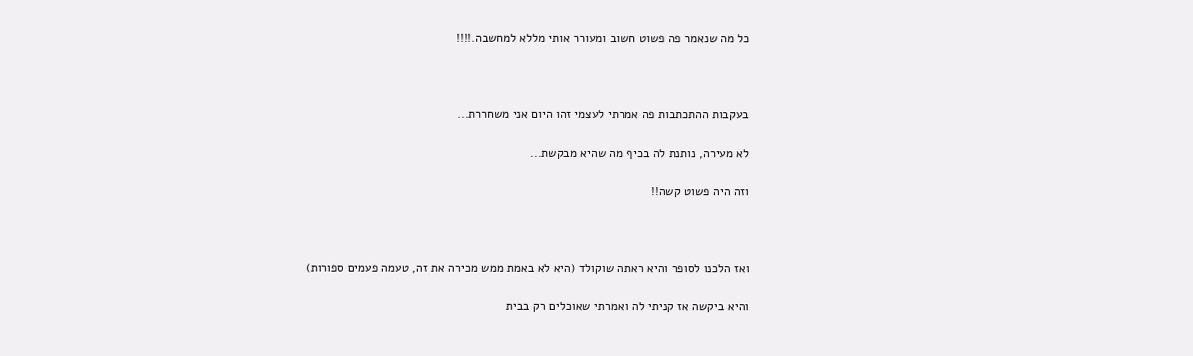כל מה שנאמר פה פשוט חשוב ומעורר אותי מללא למחשבה.!!!!



בעקבות ההתכתבות פה אמרתי לעצמי זהו היום אני משחררת...

לא מעירה, נותנת לה בכיף מה שהיא מבקשת...

וזה היה פשוט קשה!!



ואז הלכנו לסופר והיא ראתה שוקולד (היא לא באמת ממש מכירה את זה, טעמה פעמים ספורות)

והיא ביקשה אז קניתי לה ואמרתי שאוכלים רק בבית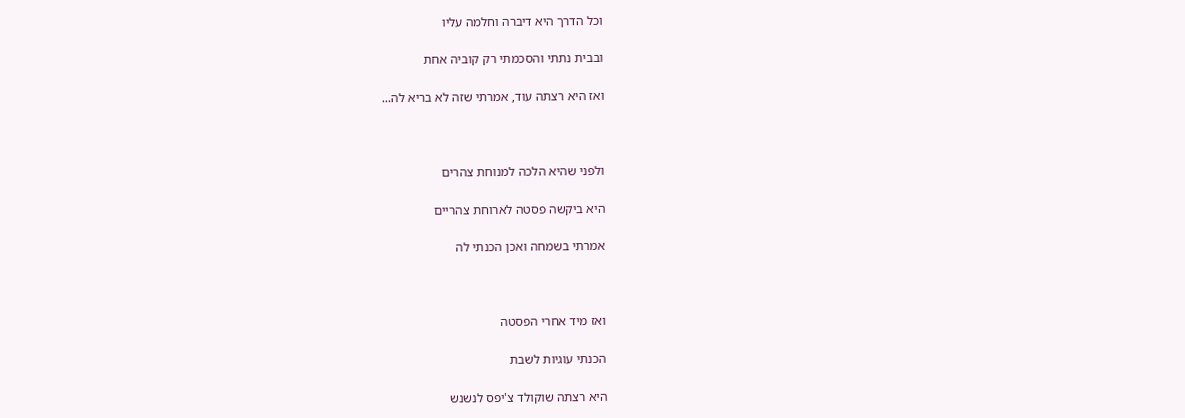וכל הדרך היא דיברה וחלמה עליו

ובבית נתתי והסכמתי רק קוביה אחת

ואז היא רצתה עוד, אמרתי שזה לא בריא לה...



ולפני שהיא הלכה למנוחת צהרים

היא ביקשה פסטה לארוחת צהריים

אמרתי בשמחה ואכן הכנתי לה



ואז מיד אחרי הפסטה

הכנתי עוגיות לשבת

היא רצתה שוקולד צ'יפס לנשנש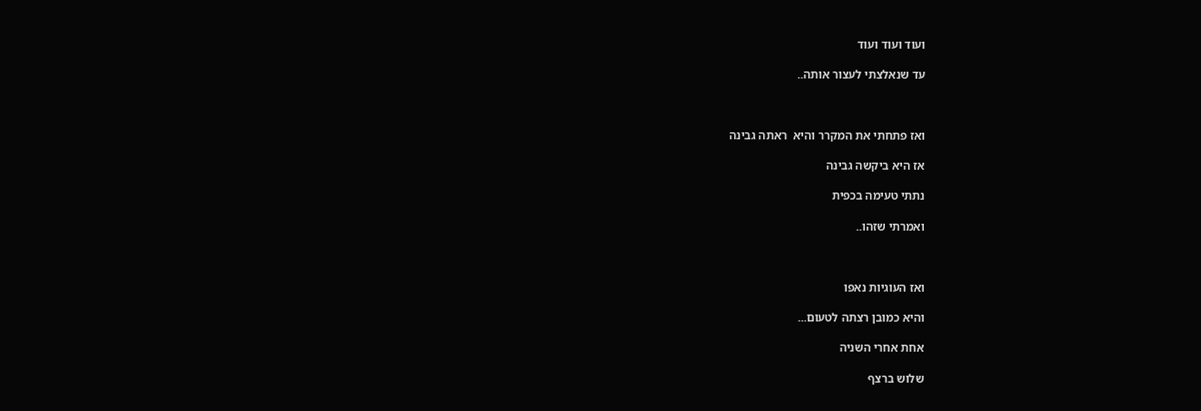ועוד ועוד ועוד

עד שנאלצתי לעצור אותה..



ואז פתחתי את המקרר והיא  ראתה גבינה

אז היא ביקשה גבינה

נתתי טעימה בכפית

ואמרתי שזהו..



ואז העוגיות נאפו

והיא כמובן רצתה לטעום...

אחת אחרי השניה

שלוש ברצף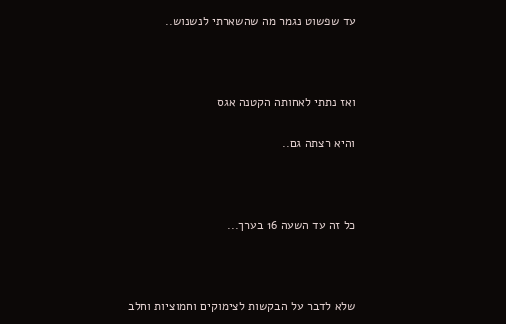עד שפשוט נגמר מה שהשארתי לנשנוש..



ואז נתתי לאחותה הקטנה אגס

והיא רצתה גם..



כל זה עד השעה 16 בערך...



שלא לדבר על הבקשות לצימוקים וחמוציות וחלב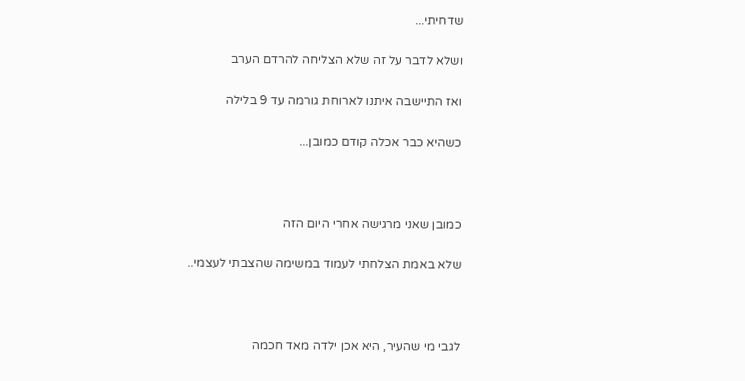שדחיתי...

ושלא לדבר על זה שלא הצליחה להרדם הערב

ואז התיישבה איתנו לארוחת גורמה עד 9 בלילה

כשהיא כבר אכלה קודם כמובן...



כמובן שאני מרגישה אחרי היום הזה

שלא באמת הצלחתי לעמוד במשימה שהצבתי לעצמי..



לגבי מי שהעיר, היא אכן ילדה מאד חכמה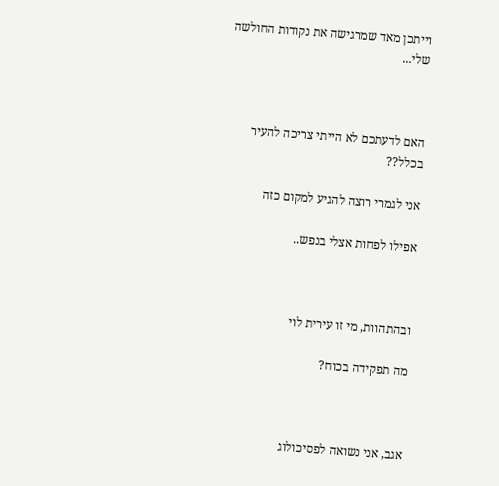וייתכן מאד שמרגישה את נקודות החולשה שלי...



האם לדעתכם לא הייתי צריכה להעיר בכלל??

אני לגמרי רוצה להגיע למקום כזה

אפילו לפחות אצלי בנפש..



ובהתהוות, מי זו עירית לוי

מה תפקידה בכוח?



אגב, אני נשואה לפסיכולוג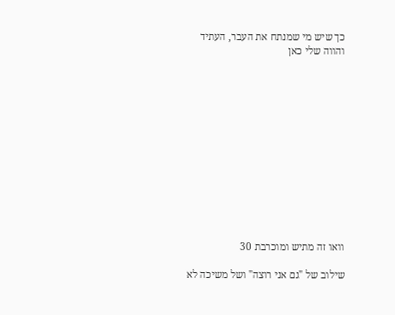כך שיש מי שמנתח את העבר, העתיד והווה שלי כאן













וואו זה מתיש ומוכרבת 30

שילוב של "גם אני רוצה" ושל משיכה לא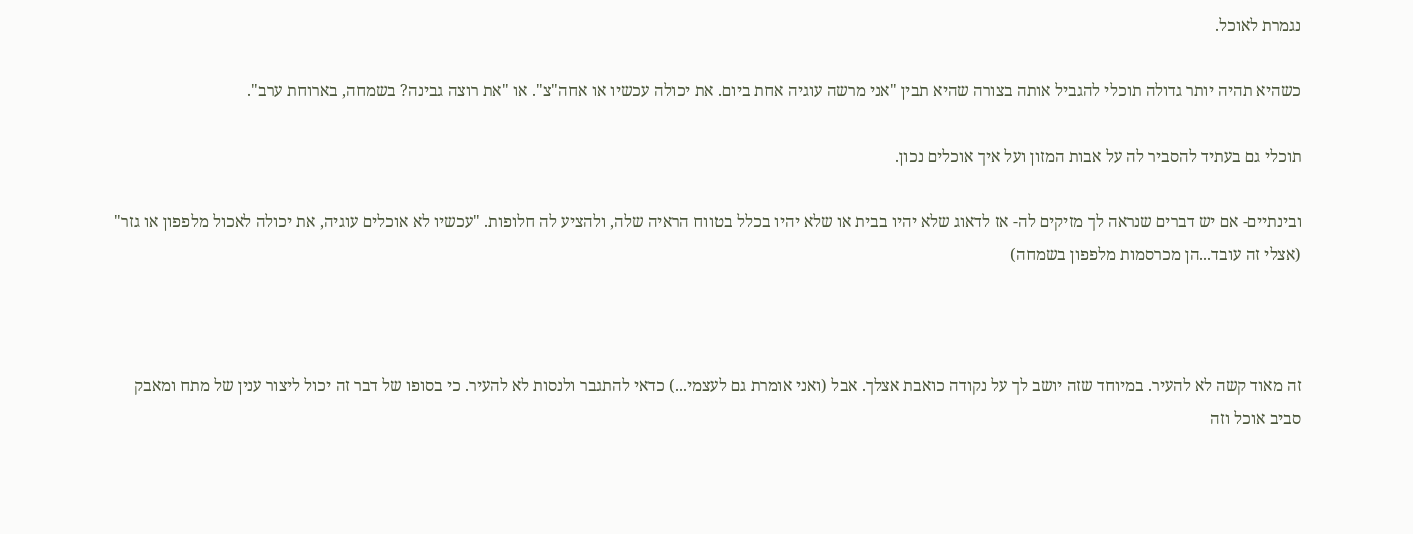נגמרת לאוכל.

כשהיא תהיה יותר גדולה תוכלי להגביל אותה בצורה שהיא תבין "אני מרשה עוגיה אחת ביום. את יכולה עכשיו או אחה"צ". או "את רוצה גבינה? בשמחה, בארוחת ערב".

תוכלי גם בעתיד להסביר לה על אבות המזון ועל איך אוכלים נכון.

ובינתיים- אם יש דברים שנראה לך מזיקים לה- אז לדאוג שלא יהיו בבית או שלא יהיו בכלל בטווח הראיה שלה, ולהציע לה חלופות. "עכשיו לא אוכלים עוגיה, את יכולה לאכול מלפפון או גזר" (אצלי זה עובד...הן מכרסמות מלפפון בשמחה)



זה מאוד קשה לא להעיר. במיוחד שזה יושב לך על נקודה כואבת אצלך. אבל (ואני אומרת גם לעצמי...) כדאי להתגבר ולנסות לא להעיר. כי בסופו של דבר זה יכול ליצור ענין של מתח ומאבק סביב אוכל וזה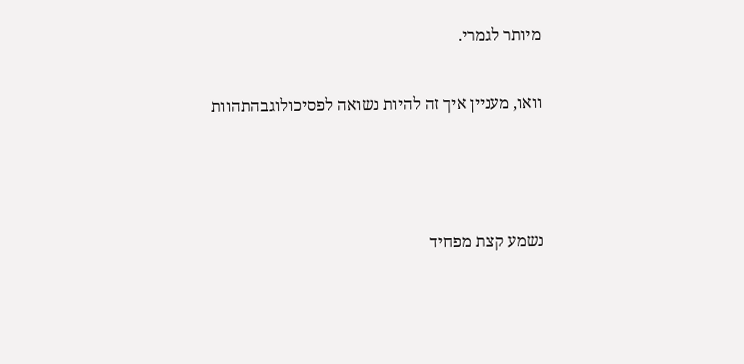מיותר לגמרי.

וואו, מעניין איך זה להיות נשואה לפסיכולוגבהתהוות



נשמע קצת מפחיד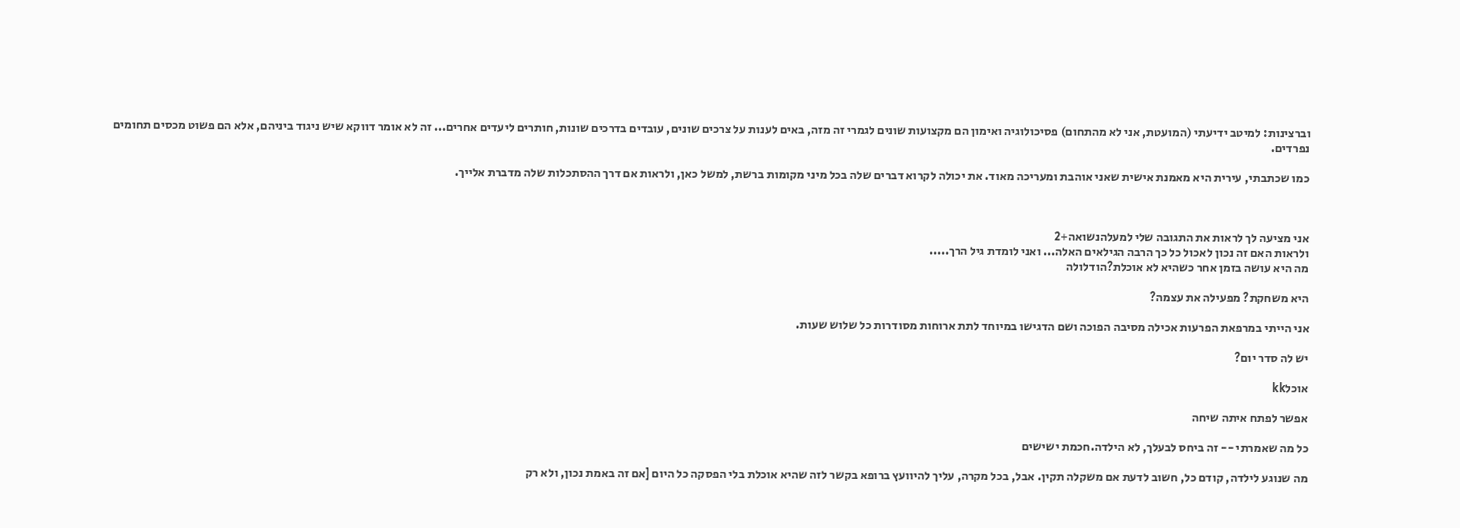וברצינות: למיטב ידיעתי (המועטת, אני לא מהתחום) פסיכולוגיה ואימון הם מקצועות שונים לגמרי זה מזה, באים לענות על צרכים שונים, עובדים בדרכים שונות, חותרים ליעדים אחרים... זה לא אומר דווקא שיש ניגוד ביניהם, אלא הם פשוט מכסים תחומים נפרדים.

כמו שכתבתי, עירית היא מאמנת אישית שאני אוהבת ומעריכה מאוד. את יכולה לקרוא דברים שלה בכל מיני מקומות ברשת, למשל כאן, ולראות אם דרך ההסתכלות שלה מדברת אלייך.



אני מציעה לך לראות את התגובה שלי למעלהנשואה+2
ולראות האם זה נכון לאכול כל כך הרבה הגילאים האלה... ואני לומדת גיל הרך.....
מה היא עושה בזמן אחר כשהיא לא אוכלת?הודלולה

היא משחקת? מפעילה את עצמה?

אני הייתי במרפאת הפרעות אכילה מסיבה הפוכה ושם הדגישו במיוחד לתת ארוחות מסודרות כל שלוש שעות.

יש לה סדר יום?

אוכלkk

אפשר לפתח איתה שיחה

כל מה שאמרתי -- זה ביחס לבעלך, לא הילדה.חכמת ישישים

מה שנוגע לילדה, קודם כל, חשוב לדעת אם משקלה תקין. אבל, בכל מקרה, עליך להיוועץ ברופא בקשר לזה שהיא אוכלת בלי הפסקה כל היום [אם זה באמת נכון, ולא רק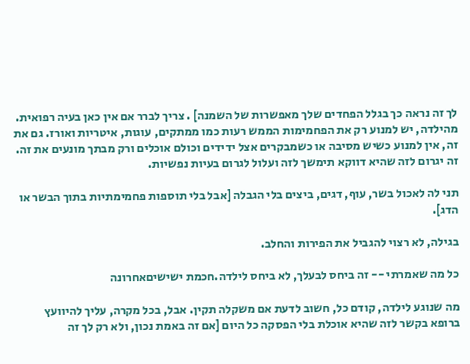לך זה נראה כך בגלל הפחדים שלך מאפשרות של השמנה] . צריך לברר אם אין כאן בעיה רפואית. מהילדה, יש למנוע רק את הפחמימות הממש רעות כמו ממתקים, עוגות, איטריות ואורז. גם את זה, אין למנוע כשיש מסיבה או כשמבקרים אצל ידידים וכולם אוכלים ורק מבתך מונעים את זה. זה יגרום לזה שהיא דווקא תימשך לזה ועלול לגרום בעיות נפשיות.

תני לה לאכול בשר, עוף, דגים, ביצים בלי הגבלה [אבל בלי תוספות פחמימתיות בתוך הבשר או הדג].

בגילה, לא רצוי להגביל את הפירות והחלב.

כל מה שאמרתי -- זה ביחס לבעלך, לא ביחס לילדה.חכמת ישישיםאחרונה

מה שנוגע לילדה, קודם כל, חשוב לדעת אם משקלה תקין. אבל, בכל מקרה, עליך להיוועץ ברופא בקשר לזה שהיא אוכלת בלי הפסקה כל היום [אם זה באמת נכון, ולא רק לך זה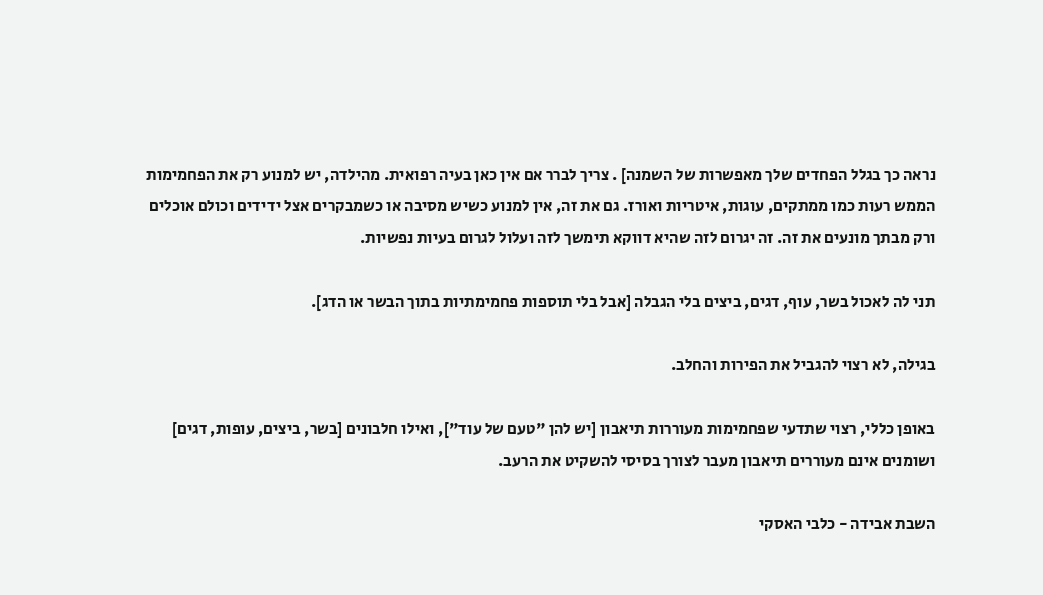נראה כך בגלל הפחדים שלך מאפשרות של השמנה] . צריך לברר אם אין כאן בעיה רפואית. מהילדה, יש למנוע רק את הפחמימות הממש רעות כמו ממתקים, עוגות, איטריות ואורז. גם את זה, אין למנוע כשיש מסיבה או כשמבקרים אצל ידידים וכולם אוכלים ורק מבתך מונעים את זה. זה יגרום לזה שהיא דווקא תימשך לזה ועלול לגרום בעיות נפשיות.

תני לה לאכול בשר, עוף, דגים, ביצים בלי הגבלה [אבל בלי תוספות פחמימתיות בתוך הבשר או הדג].

בגילה, לא רצוי להגביל את הפירות והחלב.

באופן כללי, רצוי שתדעי שפחמימות מעוררות תיאבון [יש להן "טעם של עוד"], ואילו חלבונים [בשר, ביצים, עופות, דגים] ושומנים אינם מעוררים תיאבון מעבר לצורך בסיסי להשקיט את הרעב.

השבת אבידה - כלבי האסקי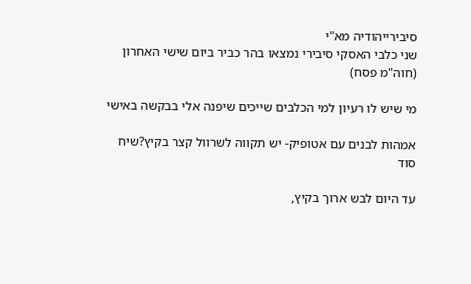סיבירייהודיה מא"י
שני כלבי האסקי סיבירי נמצאו בהר כביר ביום שישי האחרון (חוה"מ פסח)

מי שיש לו רעיון למי הכלבים שייכים שיפנה אלי בבקשה באישי

אמהות לבנים עם אטופיק- יש תקווה לשרוול קצר בקיץ?שיח סוד

עד היום לבש ארוך בקיץ,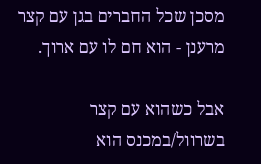מסכן שכל החברים בגן עם קצר מרענן - הוא חם לו עם ארוך.

אבל כשהוא עם קצר בשרוול/במכנס הוא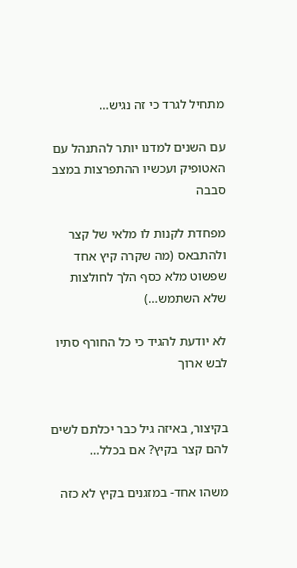מתחיל לגרד כי זה נגיש…

עם השנים למדנו יותר להתנהל עם האטופיק ועכשיו ההתפרצות במצב סבבה

מפחדת לקנות לו מלאי של קצר ולהתבאס (מה שקרה קיץ אחד שפשוט מלא כסף הלך לחולצות שלא השתמש…)

לא יודעת להגיד כי כל החורף סתיו לבש ארוך


בקיצור, באיזה גיל כבר יכלתם לשים להם קצר בקיץ? אם בכלל…

משהו אחד- במזגנים בקיץ לא כזה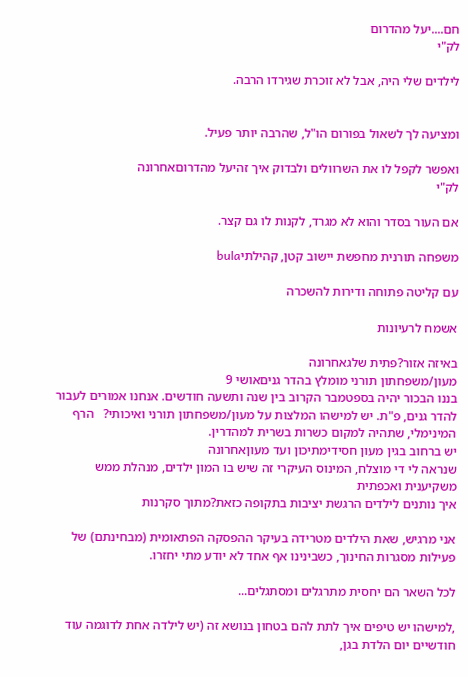חם....יעל מהדרום
לק"י

לילדים שלי היה, אבל לא זוכרת שגירדו הרבה.


ומציעה לך לשאול בפורום הו"ל, שהרבה יותר פעיל.

ואפשר לקפל לו את השרוולים ולבדוק איך זהיעל מהדרוםאחרונה
לק"י

אם העור בסדר והוא לא מגרד, לקנות לו גם קצר.

משפחה תורנית מחפשת יישוב קטן, קהילתיbula

עם קליטה פתוחה ודירות להשכרה

אשמח לרעיונות

באיזה אזור?פתית שלגאחרונה
מעון/משפחתון תורני מומלץ בהדר גניםאושי 9
בננו הבכור יהיה בספטמבר הקרוב בין שנה ותשעה חודשים. אנחנו אמורים לעבור להדר גנים, פ"ת. יש למישהו המלצות על מעון/משפחתון תורני ואיכותי?   הרף המינימלי, שתהיה למקום כשרות בשרית למהדרין.
יש ברחוב בגין מעון חסידימתיכון ועד מעוןאחרונה
שנראה לי די מוצלח, המינוס העיקרי זה שיש בו המון ילדים, מנהלת ממש משקיענית ואכפתית
איך נותנים לילדים הרגשת יציבות בתקופה כזאת?מתוך סקרנות

אני מרגיש, שאת הילדים מטרידה בעיקר ההפסקה הפתאומית (מבחינתם) של פעילות מסגרות החינוך, כשבינינו אף אחד לא יודע מתי יחזרו.

לכל השאר הם יחסית מתרגלים ומסתגלים...

,למישהו יש טיפים איך לתת להם בטחון בנושא זה (יש לילדה אחת לדוגמה עוד חודשיים יום הלדת בגן,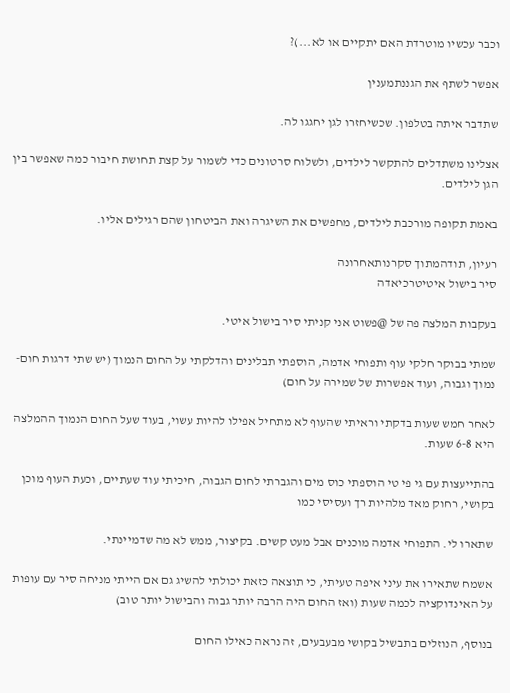וכבר עכשיו מוטרדת האם יתקיים או לא...)?

אפשר לשתף את הגננתמענין

שתדבר איתה בטלפון. שכשיחזרו לגן יחגגו לה.

אצלינו משתדלים להתקשר לילדים, ולשלוח סרטונים כדי לשמור על קצת תחושת חיבור כמה שאפשר בין הגן לילדים.

באמת תקופה מורכבת לילדים, מחפשים את השיגרה ואת הביטחון שהם רגילים אליו.

רעיון, תודהמתוך סקרנותאחרונה
סיר בישול איטיטרכיאדה

בעקבות המלצה פה של @פשוט אני קניתי סיר בישול איטי.

שמתי בבוקר חלקי עוף ותפוחי אדמה, הוספתי תבלינים והדלקתי על החום הנמוך (יש שתי דרגות חום- נמוך וגבוה, ועוד אפשרות של שמירה על חום)

לאחר חמש שעות בדקתי וראיתי שהעוף לא מתחיל אפילו להיות עשוי, בעוד שעל החום הנמוך ההמלצה היא 6-8 שעות.

בהתייעצות עם גי פי טי הוספתי כוס מים והגברתי לחום הגבוה, חיכיתי עוד שעתיים, וכעת העוף מוכן בקושי, רחוק מאד מלהיות רך ועסיסי כמו

שתארו לי. התפוחי אדמה מוכנים אבל מעט קשים. בקיצור, ממש לא מה שדמיינתי.

אשמח שתאירו את עיני איפה טעיתי, כי תוצאה כזאת יכולתי להשיג גם אם הייתי מניחה סיר עם עופות על האינדוקציה לכמה שעות (ואז החום היה הרבה יותר גבוה והבישול יותר טוב)

בנוסף, הנוזלים בתבשיל בקושי מבעבעים, זה נראה כאילו החום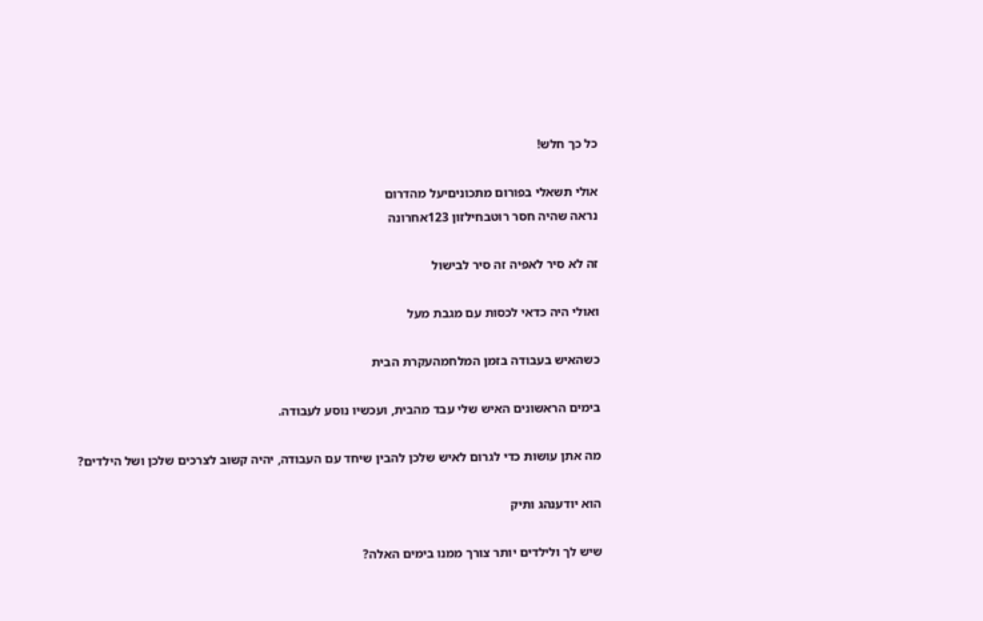כל כך חלש!

אולי תשאלי בפורום מתכוניםיעל מהדרום
נראה שהיה חסר רוטבחילזון 123אחרונה

זה לא סיר לאפיה זה סיר לבישול

ואולי היה כדאי לכסות עם מגבת מעל

כשהאיש בעבודה בזמן המלחמהעקרת הבית

בימים הראשונים האיש שלי עבד מהבית, ועכשיו נוסע לעבודה.

מה אתן עושות כדי לגרום לאיש שלכן להבין שיחד עם העבודה, יהיה קשוב לצרכים שלכן ושל הילדים?

הוא יודענהג ותיק

שיש לך ולילדים יותר צורך ממנו בימים האלה?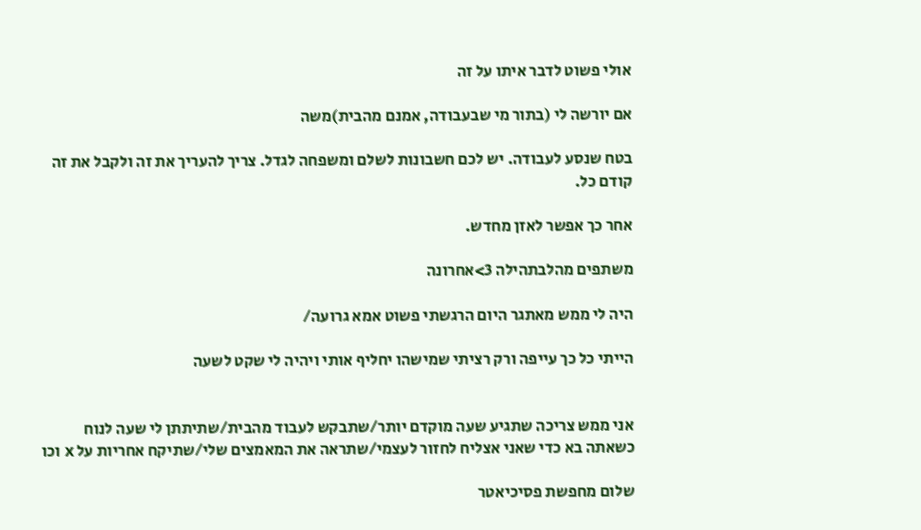אולי פשוט לדבר איתו על זה

אם יורשה לי (בתור מי שבעבודה, אמנם מהבית)משה

בטח שנסע לעבודה. יש לכם חשבונות לשלם ומשפחה לגדל. צריך להעריך את זה ולקבל את זה קודם כל.

אחר כך אפשר לאזן מחדש.

משתפים מהלבתהילה 3>אחרונה

היה לי ממש מאתגר היום הרגשתי פשוט אמא גרועה/

הייתי כל כך עייפה ורק רציתי שמישהו יחליף אותי ויהיה לי שקט לשעה


אני ממש צריכה שתגיע שעה מוקדם יותר/שתבקש לעבוד מהבית/שתיתתן לי שעה לנוח כשאתה בא כדי שאני אצליח לחזור לעצמי/שתראה את המאמצים שלי/שתיקח אחריות על x וכו

שלום מחפשת פסיכיאטר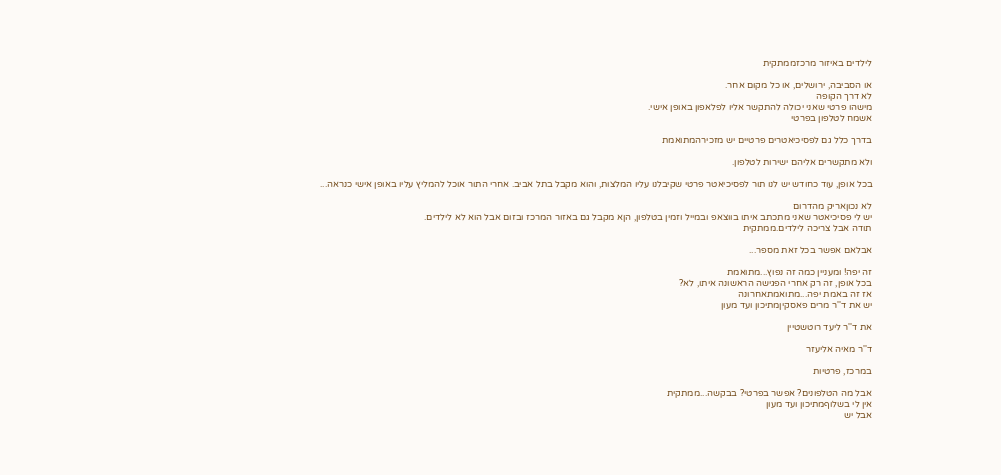לילדים באיזור מרכזממתקית

או הסביבה, ירושלים, או כל מקום אחר.
לא דרך הקופה
מישהו פרטי שאני יכולה להתקשר אליו לפלאפון באופן אישי.
אשמח לטלפון בפרטי

בדרך כלל גם לפסיכיאטרים פרטיים יש מזכירהמתואמת

ולא מתקשרים אליהם ישירות לטלפון.

בכל אופן, עוד כחודש יש לנו תור לפסיכיאטר פרטי שקיבלנו עליו המלצות, והוא מקבל בתל אביב. אחרי התור אוכל להמליץ עליו באופן אישי כנראה...

לא נכוןאריק מהדרום
יש לי פסיכיאטר שאני מתכתב איתו בווצאפ ובמייל וזמין בטלפון, הןא מקבל גם באזור המרכז ובזום אבל הוא לא לילדים.
תודה אבל צריכה לילדים.ממתקית

אבלאם אפשר בכל זאת מספר...

זה יפה! ומעניין כמה זה נפוץ...מתואמת
בכל אופן, זה רק אחרי הפגישה הראשונה איתו, לא?
אז זה באמת יפה...מתואמתאחרונה
יש את ד''ר מרים פאסקיןמתיכון ועד מעון

את ד''ר ליעד רוטשטיין

ד''ר מאיה אליעזר

במרכז, פרטיות

אבל מה הטלפונים? אפשר בפרטי? בבקשה...ממתקית
אין לי בשלוףמתיכון ועד מעון
אבל יש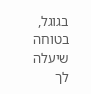בגוגל, בטוחה שיעלה לך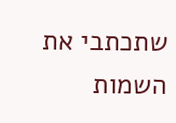שתכתבי את השמות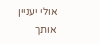אולי יעניין אותך